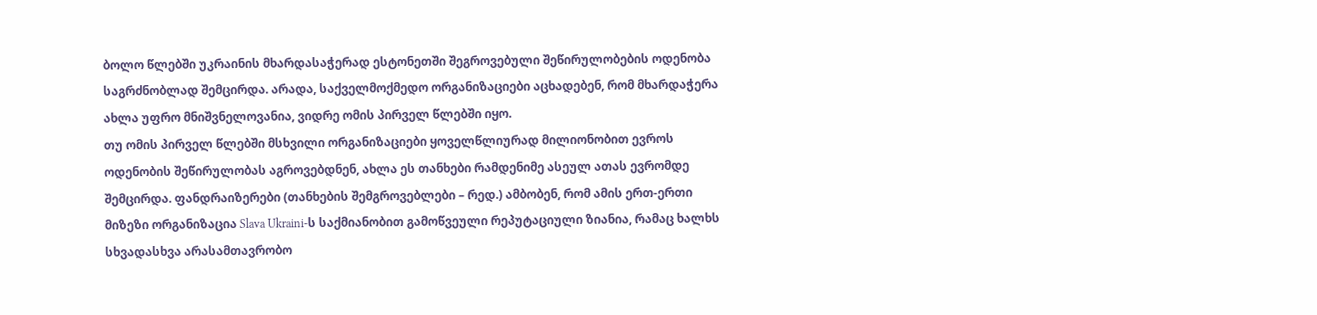ბოლო წლებში უკრაინის მხარდასაჭერად ესტონეთში შეგროვებული შეწირულობების ოდენობა საგრძნობლად შემცირდა. არადა, საქველმოქმედო ორგანიზაციები აცხადებენ, რომ მხარდაჭერა ახლა უფრო მნიშვნელოვანია, ვიდრე ომის პირველ წლებში იყო.
თუ ომის პირველ წლებში მსხვილი ორგანიზაციები ყოველწლიურად მილიონობით ევროს ოდენობის შეწირულობას აგროვებდნენ, ახლა ეს თანხები რამდენიმე ასეულ ათას ევრომდე შემცირდა. ფანდრაიზერები (თანხების შემგროვებლები – რედ.) ამბობენ, რომ ამის ერთ-ერთი მიზეზი ორგანიზაცია Slava Ukraini-ს საქმიანობით გამოწვეული რეპუტაციული ზიანია, რამაც ხალხს სხვადასხვა არასამთავრობო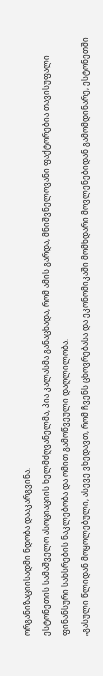ორგანიზაციისადმი ნდობა დააკარგვინა.
ესტონეთის სამაშველო ასოციაციის ხელმძღვანელმა, პია კალასმა განაცხადა, რომ ამის გარდა, მნიშვნელოვანი ფაქტორებია თავისუფალი ფინანსური სახსრების ნაკლებობა და ომით გამოწვეული დაღლილობა.
„გასული წლიდან მოყოლებული, ასევე ვხედავთ, რომ ჩვენს ცხოვრებასა და ეკონომიკაში მომხდარი მოვლენებიდან გამომდინარე, ესტონეთში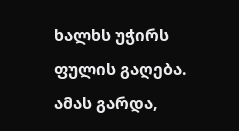ხალხს უჭირს ფულის გაღება. ამას გარდა,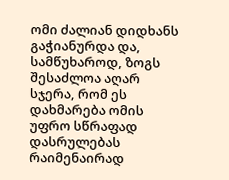ომი ძალიან დიდხანს გაჭიანურდა და, სამწუხაროდ, ზოგს შესაძლოა აღარ სჯერა, რომ ეს დახმარება ომის უფრო სწრაფად დასრულებას რაიმენაირად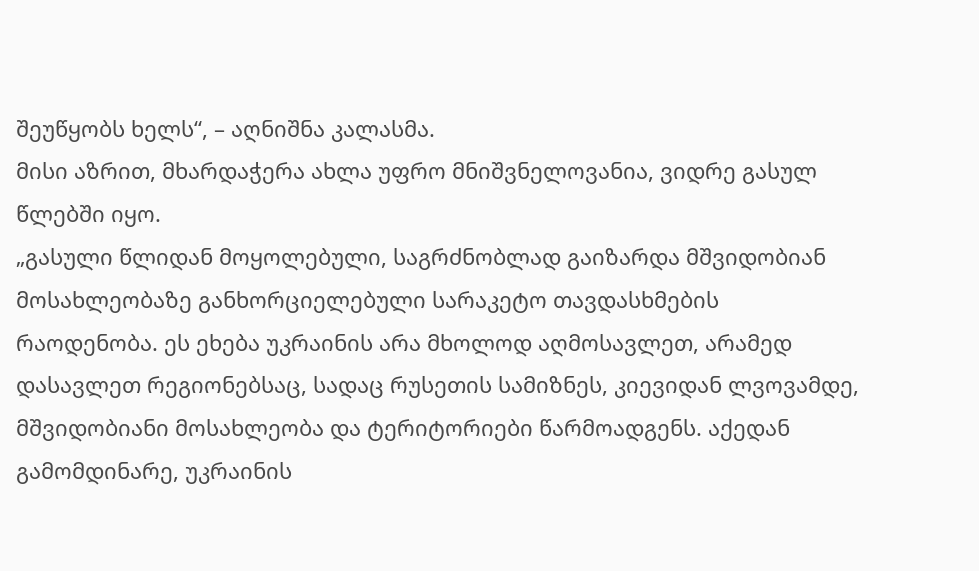შეუწყობს ხელს“, – აღნიშნა კალასმა.
მისი აზრით, მხარდაჭერა ახლა უფრო მნიშვნელოვანია, ვიდრე გასულ წლებში იყო.
„გასული წლიდან მოყოლებული, საგრძნობლად გაიზარდა მშვიდობიან მოსახლეობაზე განხორციელებული სარაკეტო თავდასხმების რაოდენობა. ეს ეხება უკრაინის არა მხოლოდ აღმოსავლეთ, არამედ დასავლეთ რეგიონებსაც, სადაც რუსეთის სამიზნეს, კიევიდან ლვოვამდე, მშვიდობიანი მოსახლეობა და ტერიტორიები წარმოადგენს. აქედან გამომდინარე, უკრაინის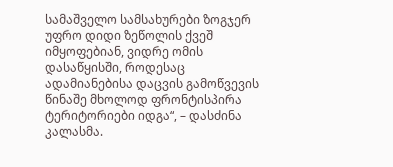სამაშველო სამსახურები ზოგჯერ უფრო დიდი ზეწოლის ქვეშ იმყოფებიან, ვიდრე ომის დასაწყისში, როდესაც ადამიანებისა დაცვის გამოწვევის წინაშე მხოლოდ ფრონტისპირა ტერიტორიები იდგა“, – დასძინა კალასმა.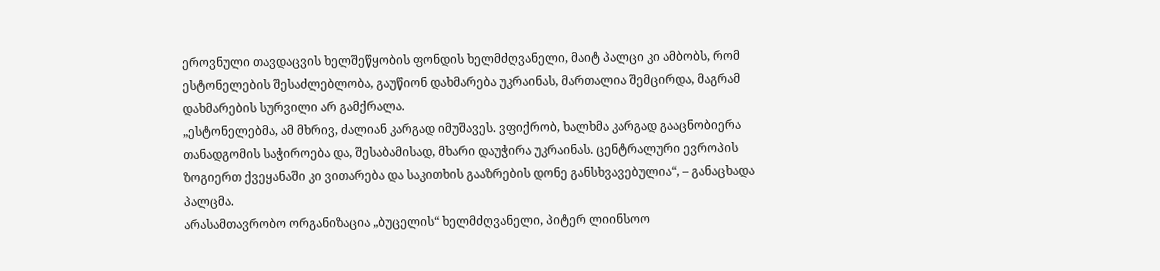ეროვნული თავდაცვის ხელშეწყობის ფონდის ხელმძღვანელი, მაიტ პალცი კი ამბობს, რომ ესტონელების შესაძლებლობა, გაუწიონ დახმარება უკრაინას, მართალია შემცირდა, მაგრამ დახმარების სურვილი არ გამქრალა.
„ესტონელებმა, ამ მხრივ, ძალიან კარგად იმუშავეს. ვფიქრობ, ხალხმა კარგად გააცნობიერა თანადგომის საჭიროება და, შესაბამისად, მხარი დაუჭირა უკრაინას. ცენტრალური ევროპის ზოგიერთ ქვეყანაში კი ვითარება და საკითხის გააზრების დონე განსხვავებულია“, – განაცხადა პალცმა.
არასამთავრობო ორგანიზაცია „ბუცელის“ ხელმძღვანელი, პიტერ ლიინსოო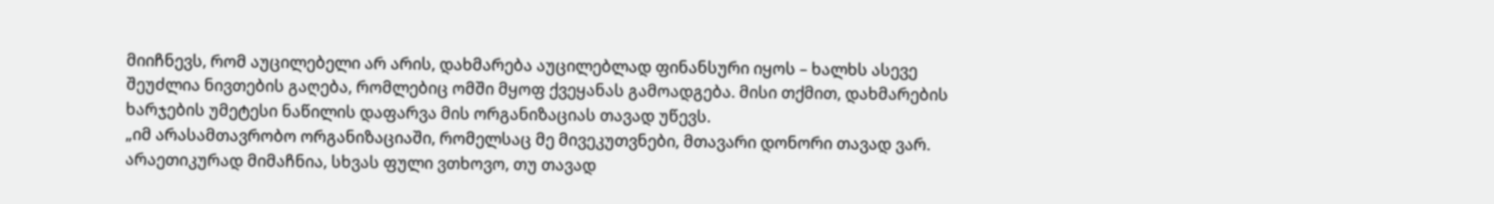მიიჩნევს, რომ აუცილებელი არ არის, დახმარება აუცილებლად ფინანსური იყოს – ხალხს ასევე შეუძლია ნივთების გაღება, რომლებიც ომში მყოფ ქვეყანას გამოადგება. მისი თქმით, დახმარების ხარჯების უმეტესი ნაწილის დაფარვა მის ორგანიზაციას თავად უწევს.
„იმ არასამთავრობო ორგანიზაციაში, რომელსაც მე მივეკუთვნები, მთავარი დონორი თავად ვარ. არაეთიკურად მიმაჩნია, სხვას ფული ვთხოვო, თუ თავად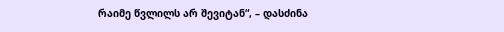რაიმე წვლილს არ შევიტან“, – დასძინა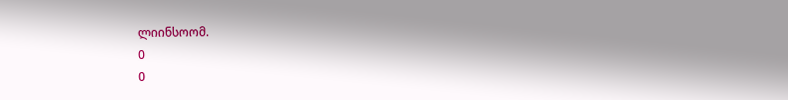ლიინსოომ.
0
0